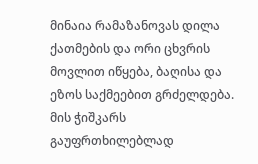მინაია რამაზანოვას დილა ქათმების და ორი ცხვრის მოვლით იწყება, ბაღისა და ეზოს საქმეებით გრძელდება.
მის ჭიშკარს გაუფრთხილებლად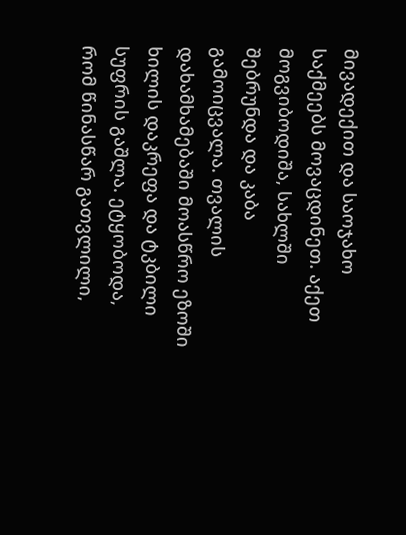მივადექით და საოჯახო საქმეებს მოვაცდინეთ. აქეთ მოგვიბოდიშა, სახლში შებრუნდა და კაბა გამოიცვალა. თვალის დახამხამებაში მოასწრო ეზოში ხილის დაკრეფა და ტკბილი სუფრის გაშლა. ეტყობოდა, რომ წინასწარ გათვლილი,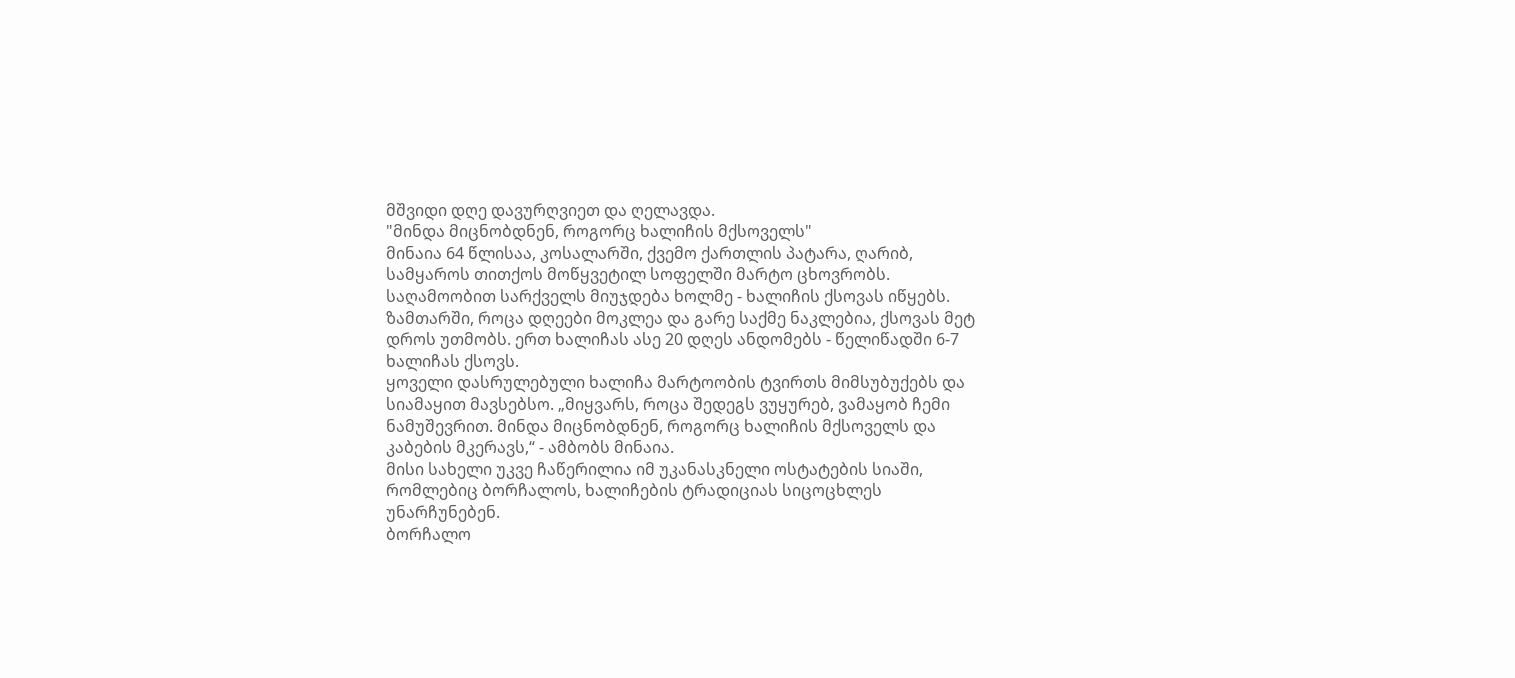მშვიდი დღე დავურღვიეთ და ღელავდა.
"მინდა მიცნობდნენ, როგორც ხალიჩის მქსოველს"
მინაია 64 წლისაა, კოსალარში, ქვემო ქართლის პატარა, ღარიბ, სამყაროს თითქოს მოწყვეტილ სოფელში მარტო ცხოვრობს.
საღამოობით სარქველს მიუჯდება ხოლმე - ხალიჩის ქსოვას იწყებს. ზამთარში, როცა დღეები მოკლეა და გარე საქმე ნაკლებია, ქსოვას მეტ დროს უთმობს. ერთ ხალიჩას ასე 20 დღეს ანდომებს - წელიწადში 6-7 ხალიჩას ქსოვს.
ყოველი დასრულებული ხალიჩა მარტოობის ტვირთს მიმსუბუქებს და სიამაყით მავსებსო. „მიყვარს, როცა შედეგს ვუყურებ, ვამაყობ ჩემი ნამუშევრით. მინდა მიცნობდნენ, როგორც ხალიჩის მქსოველს და კაბების მკერავს,“ - ამბობს მინაია.
მისი სახელი უკვე ჩაწერილია იმ უკანასკნელი ოსტატების სიაში, რომლებიც ბორჩალოს, ხალიჩების ტრადიციას სიცოცხლეს უნარჩუნებენ.
ბორჩალო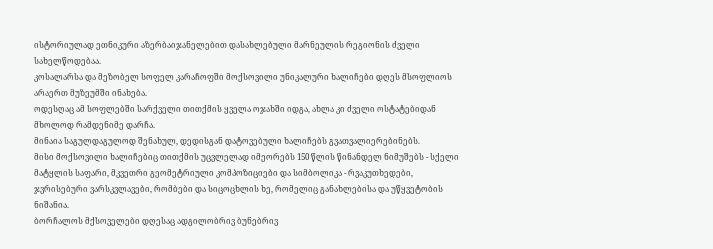ისტორიულად ეთნიკური აზერბაიჯანელებით დასახლებული მარნეულის რეგიონის ძველი სახელწოდებაა.
კოსალარსა და მეზობელ სოფელ კარაჩოფში მოქსოვილი უნიკალური ხალიჩები დღეს მსოფლიოს არაერთ მუზეუმში ინახება.
ოდესღაც ამ სოფლებში სარქველი თითქმის ყველა ოჯახში იდგა, ახლა კი ძველი ოსტატებიდან მხოლოდ რამდენიმე დარჩა.
მინაია საგულდაგულოდ შენახულ, დედისგან დატოვებული ხალიჩებს გვათვალიერებინებს.
მისი მოქსოვილი ხალიჩებიც თითქმის უცვლელად იმეორებს 150 წლის წინანდელ ნიმუშებს - სქელი მატყლის საფარი, მკვეთრი გეომეტრიული კომპოზიციები და სიმბოლიკა - რვაკუთხედები, ჯვრისებური ვარსკვლავები, რომბები და სიცოცხლის ხე, რომელიც განახლებისა და უწყვეტობის ნიშანია.
ბორჩალოს მქსოველები დღესაც ადგილობრივ ბუნებრივ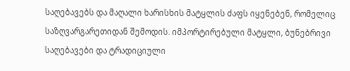საღებავებს და მაღალი ხარისხის მატყლის ძაფს იყენებენ, რომელიც საზღვარგარეთიდან შემოდის. იმპორტირებული მატყლი, ბუნებრივი საღებავები და ტრადიციული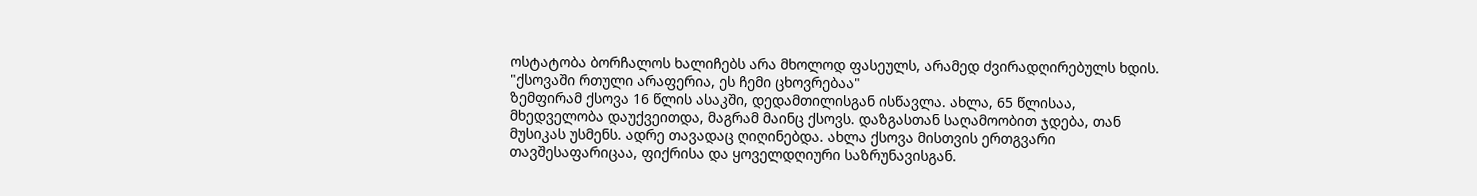ოსტატობა ბორჩალოს ხალიჩებს არა მხოლოდ ფასეულს, არამედ ძვირადღირებულს ხდის.
"ქსოვაში რთული არაფერია, ეს ჩემი ცხოვრებაა"
ზემფირამ ქსოვა 16 წლის ასაკში, დედამთილისგან ისწავლა. ახლა, 65 წლისაა, მხედველობა დაუქვეითდა, მაგრამ მაინც ქსოვს. დაზგასთან საღამოობით ჯდება, თან მუსიკას უსმენს. ადრე თავადაც ღიღინებდა. ახლა ქსოვა მისთვის ერთგვარი თავშესაფარიცაა, ფიქრისა და ყოველდღიური საზრუნავისგან.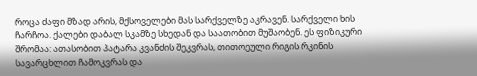როცა ძაფი მზად არის, მქსოველები მას სარქველზე აკრავენ. სარქველი ხის ჩარჩოა. ქალები დაბალ სკამზე სხედან და საათობით მუშაობენ. ეს ფიზიკური შრომაა: ათასობით პატარა კვანძის შეკვრას, თითოეული რიგის რკინის სავარცხლით ჩამოკვრას და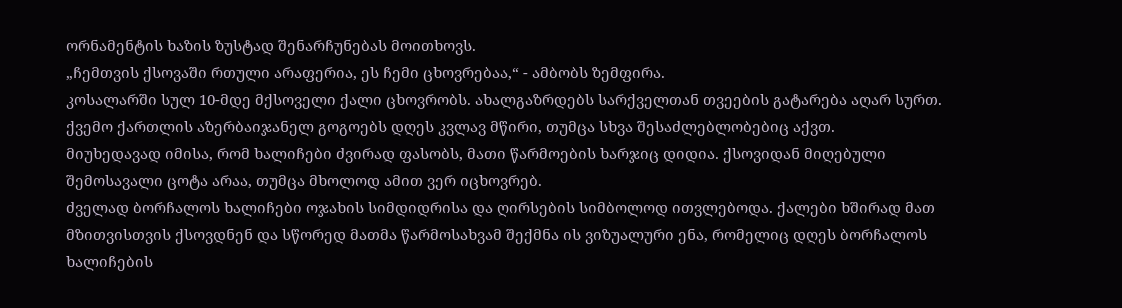ორნამენტის ხაზის ზუსტად შენარჩუნებას მოითხოვს.
„ჩემთვის ქსოვაში რთული არაფერია, ეს ჩემი ცხოვრებაა,“ - ამბობს ზემფირა.
კოსალარში სულ 10-მდე მქსოველი ქალი ცხოვრობს. ახალგაზრდებს სარქველთან თვეების გატარება აღარ სურთ. ქვემო ქართლის აზერბაიჯანელ გოგოებს დღეს კვლავ მწირი, თუმცა სხვა შესაძლებლობებიც აქვთ.
მიუხედავად იმისა, რომ ხალიჩები ძვირად ფასობს, მათი წარმოების ხარჯიც დიდია. ქსოვიდან მიღებული შემოსავალი ცოტა არაა, თუმცა მხოლოდ ამით ვერ იცხოვრებ.
ძველად ბორჩალოს ხალიჩები ოჯახის სიმდიდრისა და ღირსების სიმბოლოდ ითვლებოდა. ქალები ხშირად მათ მზითვისთვის ქსოვდნენ და სწორედ მათმა წარმოსახვამ შექმნა ის ვიზუალური ენა, რომელიც დღეს ბორჩალოს ხალიჩების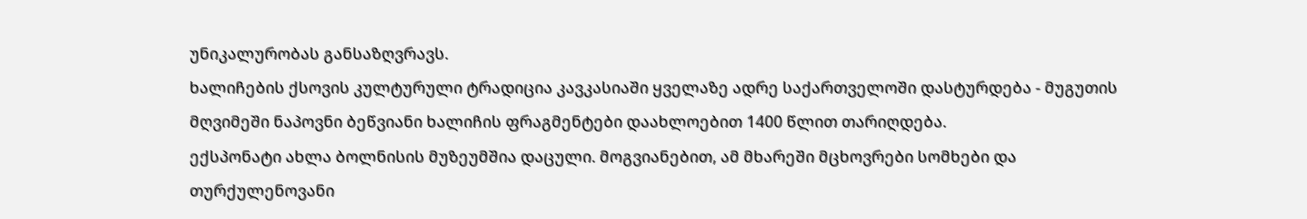უნიკალურობას განსაზღვრავს.
ხალიჩების ქსოვის კულტურული ტრადიცია კავკასიაში ყველაზე ადრე საქართველოში დასტურდება - მუგუთის მღვიმეში ნაპოვნი ბეწვიანი ხალიჩის ფრაგმენტები დაახლოებით 1400 წლით თარიღდება.
ექსპონატი ახლა ბოლნისის მუზეუმშია დაცული. მოგვიანებით, ამ მხარეში მცხოვრები სომხები და თურქულენოვანი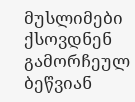მუსლიმები ქსოვდნენ გამორჩეულ ბეწვიან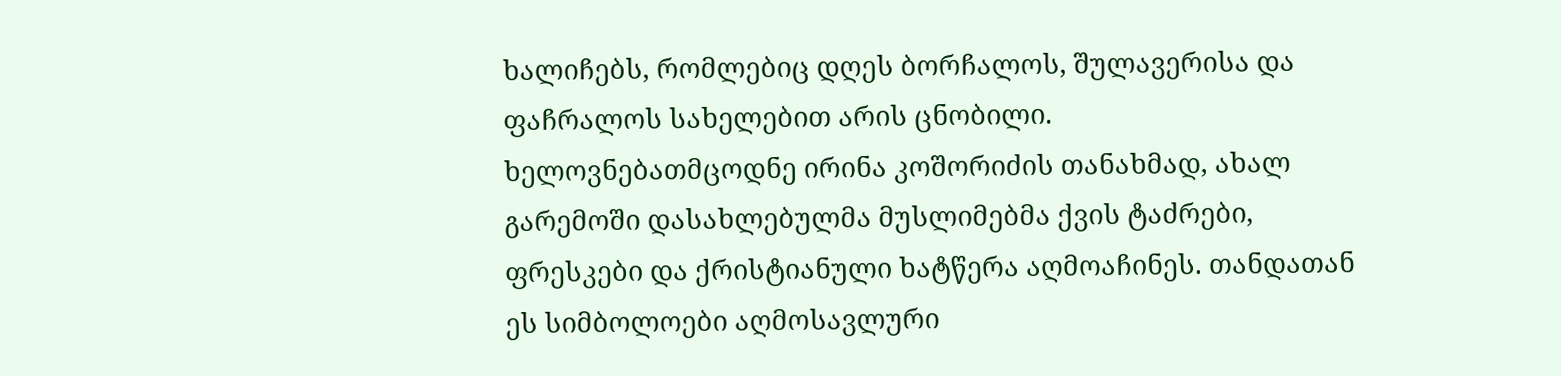ხალიჩებს, რომლებიც დღეს ბორჩალოს, შულავერისა და ფაჩრალოს სახელებით არის ცნობილი.
ხელოვნებათმცოდნე ირინა კოშორიძის თანახმად, ახალ გარემოში დასახლებულმა მუსლიმებმა ქვის ტაძრები, ფრესკები და ქრისტიანული ხატწერა აღმოაჩინეს. თანდათან ეს სიმბოლოები აღმოსავლური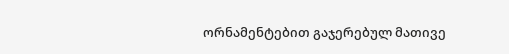ორნამენტებით გაჯერებულ მათივე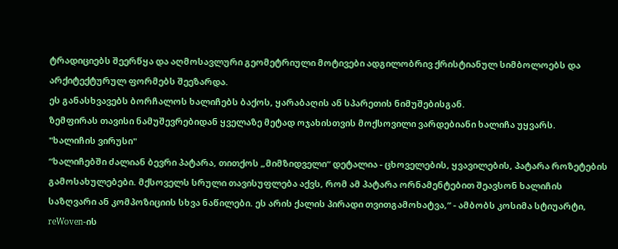ტრადიციებს შეერწყა და აღმოსავლური გეომეტრიული მოტივები ადგილობრივ ქრისტიანულ სიმბოლოებს და არქიტექტურულ ფორმებს შეეზარდა.
ეს განასხვავებს ბორჩალოს ხალიჩებს ბაქოს, ყარაბაღის ან სპარეთის ნიმუშებისგან.
ზემფირას თავისი ნამუშევრებიდან ყველაზე მეტად ოჯახისთვის მოქსოვილი ვარდებიანი ხალიჩა უყვარს.
"ხალიჩის ვირუსი"
“ხალიჩებში ძალიან ბევრი პატარა, თითქოს „მიმზიდველი“ დეტალია - ცხოველების, ყვავილების, პატარა როზეტების გამოსახულებები. მქსოველს სრული თავისუფლება აქვს, რომ ამ პატარა ორნამენტებით შეავსონ ხალიჩის საზღვარი ან კომპოზიციის სხვა ნაწილები. ეს არის ქალის პირადი თვითგამოხატვა,” - ამბობს კოსიმა სტიუარტი, reWoven-ის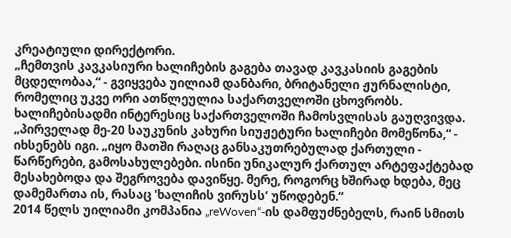კრეატიული დირექტორი.
„ჩემთვის კავკასიური ხალიჩების გაგება თავად კავკასიის გაგების მცდელობაა,“ - გვიყვება უილიამ დანბარი, ბრიტანელი ჟურნალისტი, რომელიც უკვე ორი ათწლეულია საქართველოში ცხოვრობს. ხალიჩებისადმი ინტერესიც საქართველოში ჩამოსვლისას გაუღვივდა.
„პირველად მე-20 საუკუნის კახური სიუჟეტური ხალიჩები მომეწონა,“ - იხსენებს იგი. „იყო მათში რაღაც განსაკუთრებულად ქართული - წარწერები, გამოსახულებები. ისინი უნიკალურ ქართულ არტეფაქტებად მესახებოდა და შეგროვება დავიწყე. მერე, როგორც ხშირად ხდება, მეც დამემართა ის, რასაც 'ხალიჩის ვირუსს’ უწოდებენ.“
2014 წელს უილიამი კომპანია „reWoven“-ის დამფუძნებელს, რაინ სმითს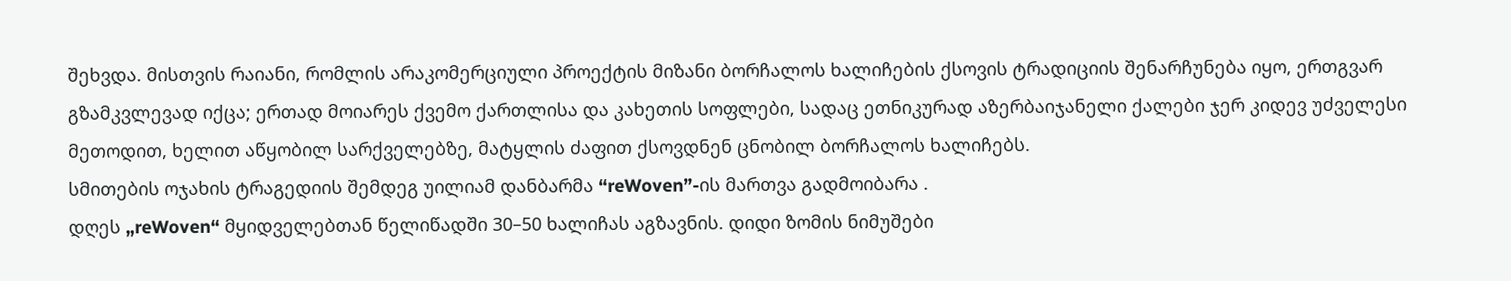შეხვდა. მისთვის რაიანი, რომლის არაკომერციული პროექტის მიზანი ბორჩალოს ხალიჩების ქსოვის ტრადიციის შენარჩუნება იყო, ერთგვარ გზამკვლევად იქცა; ერთად მოიარეს ქვემო ქართლისა და კახეთის სოფლები, სადაც ეთნიკურად აზერბაიჯანელი ქალები ჯერ კიდევ უძველესი მეთოდით, ხელით აწყობილ სარქველებზე, მატყლის ძაფით ქსოვდნენ ცნობილ ბორჩალოს ხალიჩებს.
სმითების ოჯახის ტრაგედიის შემდეგ უილიამ დანბარმა “reWoven”-ის მართვა გადმოიბარა .
დღეს „reWoven“ მყიდველებთან წელიწადში 30–50 ხალიჩას აგზავნის. დიდი ზომის ნიმუშები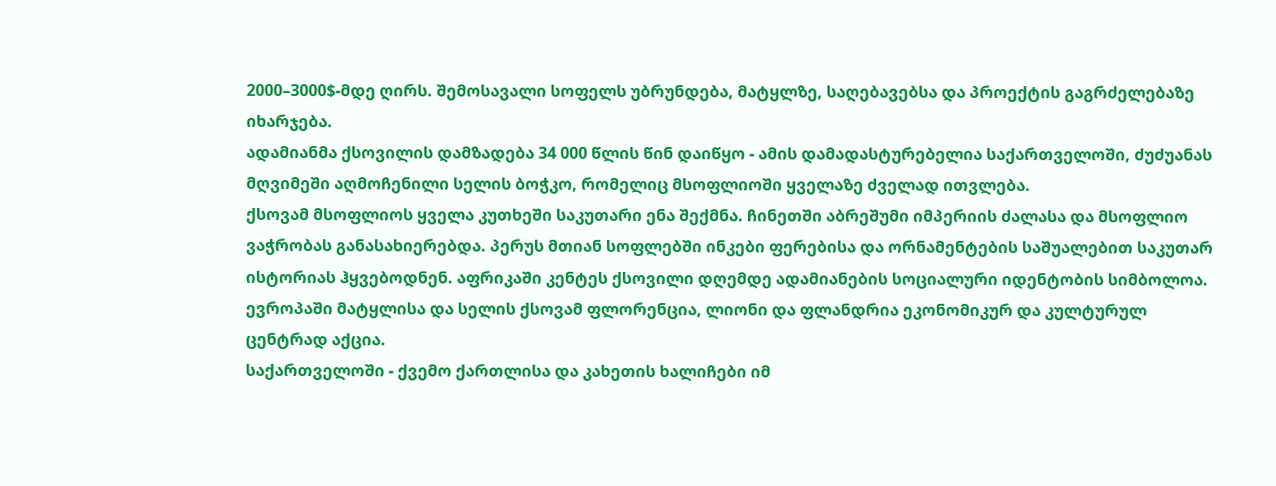2000–3000$-მდე ღირს. შემოსავალი სოფელს უბრუნდება, მატყლზე, საღებავებსა და პროექტის გაგრძელებაზე იხარჯება.
ადამიანმა ქსოვილის დამზადება 34 000 წლის წინ დაიწყო - ამის დამადასტურებელია საქართველოში, ძუძუანას მღვიმეში აღმოჩენილი სელის ბოჭკო, რომელიც მსოფლიოში ყველაზე ძველად ითვლება.
ქსოვამ მსოფლიოს ყველა კუთხეში საკუთარი ენა შექმნა. ჩინეთში აბრეშუმი იმპერიის ძალასა და მსოფლიო ვაჭრობას განასახიერებდა. პერუს მთიან სოფლებში ინკები ფერებისა და ორნამენტების საშუალებით საკუთარ ისტორიას ჰყვებოდნენ. აფრიკაში კენტეს ქსოვილი დღემდე ადამიანების სოციალური იდენტობის სიმბოლოა. ევროპაში მატყლისა და სელის ქსოვამ ფლორენცია, ლიონი და ფლანდრია ეკონომიკურ და კულტურულ ცენტრად აქცია.
საქართველოში - ქვემო ქართლისა და კახეთის ხალიჩები იმ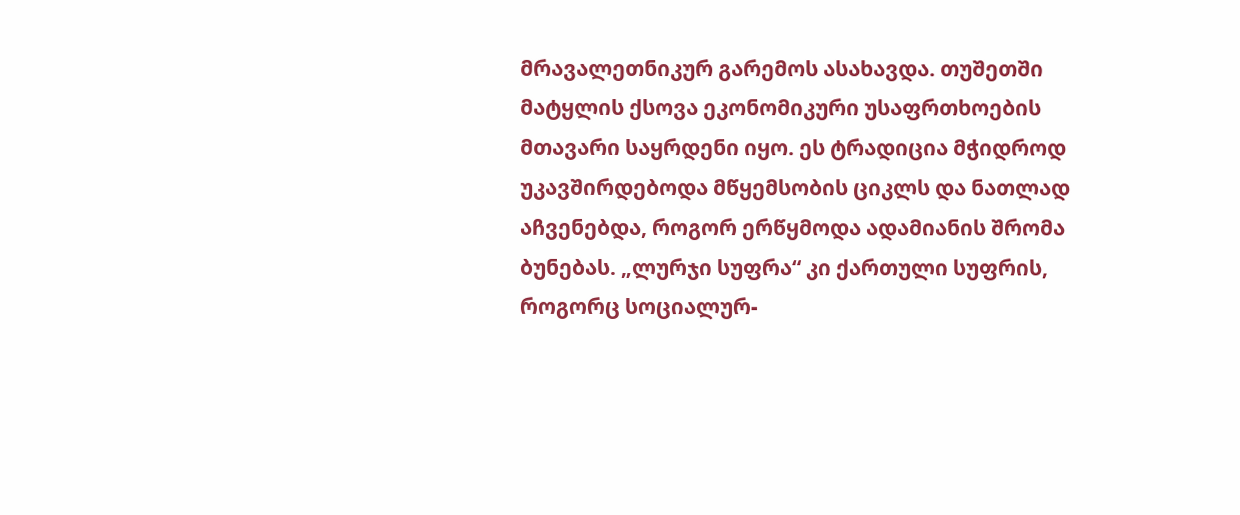მრავალეთნიკურ გარემოს ასახავდა. თუშეთში მატყლის ქსოვა ეკონომიკური უსაფრთხოების მთავარი საყრდენი იყო. ეს ტრადიცია მჭიდროდ უკავშირდებოდა მწყემსობის ციკლს და ნათლად აჩვენებდა, როგორ ერწყმოდა ადამიანის შრომა ბუნებას. „ლურჯი სუფრა“ კი ქართული სუფრის, როგორც სოციალურ-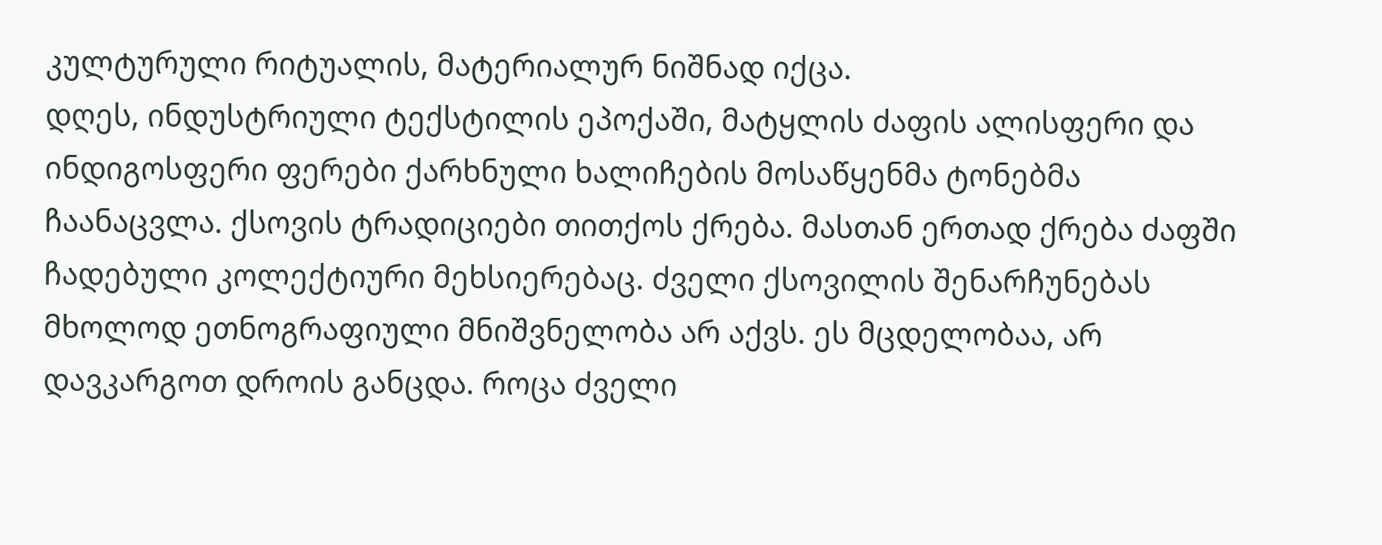კულტურული რიტუალის, მატერიალურ ნიშნად იქცა.
დღეს, ინდუსტრიული ტექსტილის ეპოქაში, მატყლის ძაფის ალისფერი და ინდიგოსფერი ფერები ქარხნული ხალიჩების მოსაწყენმა ტონებმა ჩაანაცვლა. ქსოვის ტრადიციები თითქოს ქრება. მასთან ერთად ქრება ძაფში ჩადებული კოლექტიური მეხსიერებაც. ძველი ქსოვილის შენარჩუნებას მხოლოდ ეთნოგრაფიული მნიშვნელობა არ აქვს. ეს მცდელობაა, არ დავკარგოთ დროის განცდა. როცა ძველი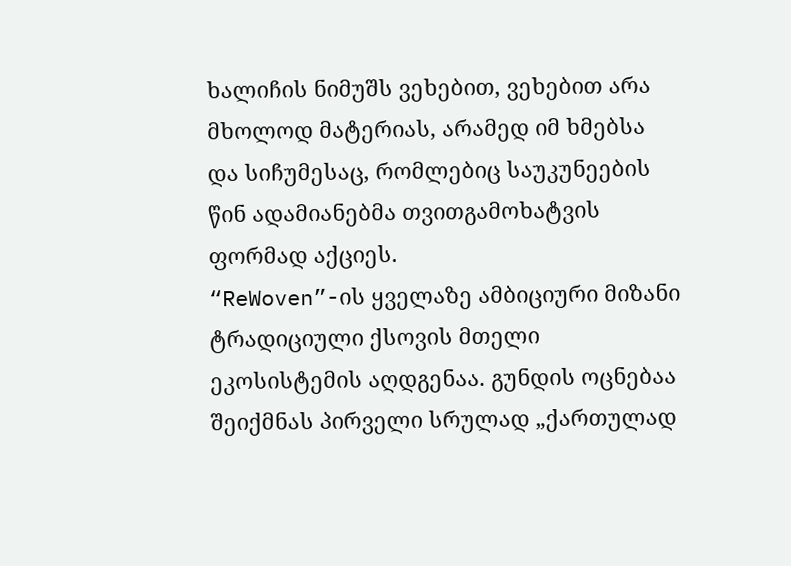ხალიჩის ნიმუშს ვეხებით, ვეხებით არა მხოლოდ მატერიას, არამედ იმ ხმებსა და სიჩუმესაც, რომლებიც საუკუნეების წინ ადამიანებმა თვითგამოხატვის ფორმად აქციეს.
“ReWoven”-ის ყველაზე ამბიციური მიზანი ტრადიციული ქსოვის მთელი ეკოსისტემის აღდგენაა. გუნდის ოცნებაა შეიქმნას პირველი სრულად „ქართულად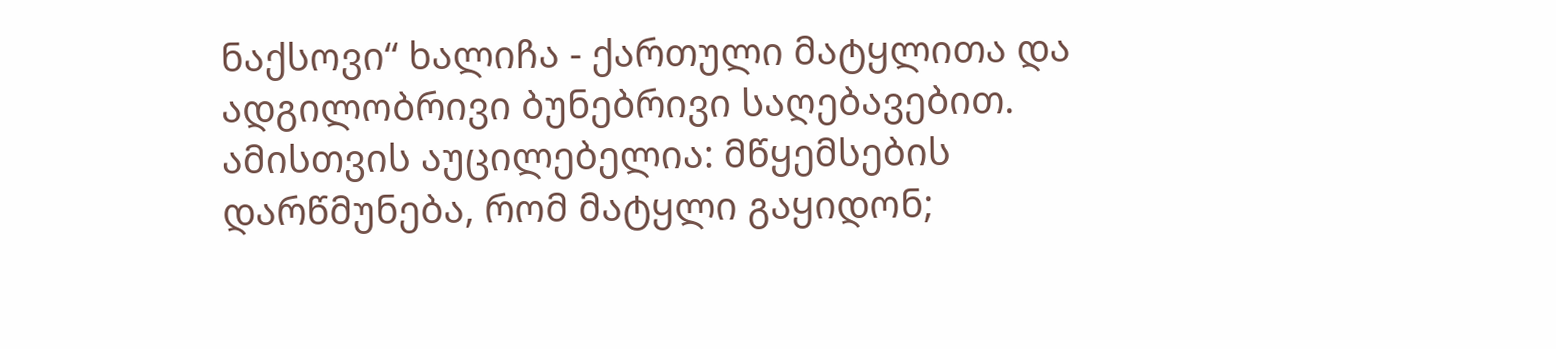ნაქსოვი“ ხალიჩა - ქართული მატყლითა და ადგილობრივი ბუნებრივი საღებავებით. ამისთვის აუცილებელია: მწყემსების დარწმუნება, რომ მატყლი გაყიდონ;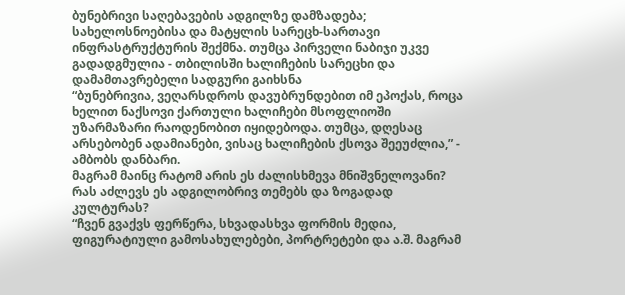ბუნებრივი საღებავების ადგილზე დამზადება; სახელოსნოებისა და მატყლის სარეცხ-სართავი ინფრასტრუქტურის შექმნა. თუმცა პირველი ნაბიჯი უკვე გადადგმულია - თბილისში ხალიჩების სარეცხი და დამამთავრებელი სადგური გაიხსნა
“ბუნებრივია, ვეღარსდროს დავუბრუნდებით იმ ეპოქას, როცა ხელით ნაქსოვი ქართული ხალიჩები მსოფლიოში უზარმაზარი რაოდენობით იყიდებოდა. თუმცა, დღესაც არსებობენ ადამიანები, ვისაც ხალიჩების ქსოვა შეეუძლია,” - ამბობს დანბარი.
მაგრამ მაინც რატომ არის ეს ძალისხმევა მნიშვნელოვანი? რას აძლევს ეს ადგილობრივ თემებს და ზოგადად კულტურას?
“ჩვენ გვაქვს ფერწერა, სხვადასხვა ფორმის მედია, ფიგურატიული გამოსახულებები, პორტრეტები და ა.შ. მაგრამ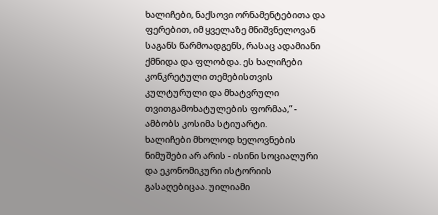ხალიჩები, ნაქსოვი ორნამენტებითა და ფერებით, იმ ყველაზე მნიშვნელოვან საგანს წარმოადგენს, რასაც ადამიანი ქმნიდა და ფლობდა. ეს ხალიჩები კონკრეტული თემებისთვის კულტურული და მხატვრული თვითგამოხატულების ფორმაა,” - ამბობს კოსიმა სტიუარტი.
ხალიჩები მხოლოდ ხელოვნების ნიმუშები არ არის - ისინი სოციალური და ეკონომიკური ისტორიის გასაღებიცაა. უილიამი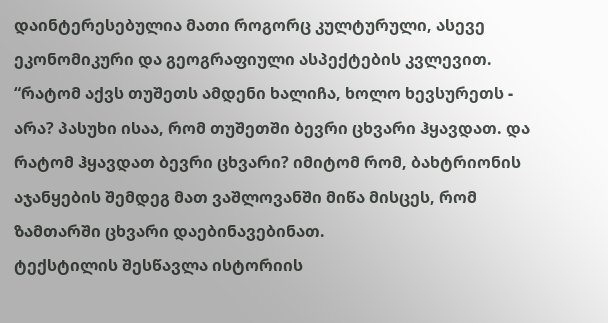დაინტერესებულია მათი როგორც კულტურული, ასევე ეკონომიკური და გეოგრაფიული ასპექტების კვლევით. “რატომ აქვს თუშეთს ამდენი ხალიჩა, ხოლო ხევსურეთს - არა? პასუხი ისაა, რომ თუშეთში ბევრი ცხვარი ჰყავდათ. და რატომ ჰყავდათ ბევრი ცხვარი? იმიტომ რომ, ბახტრიონის აჯანყების შემდეგ მათ ვაშლოვანში მიწა მისცეს, რომ ზამთარში ცხვარი დაებინავებინათ.
ტექსტილის შესწავლა ისტორიის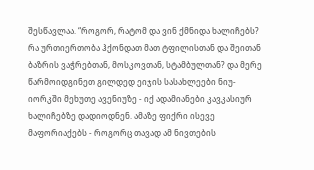შესწავლაა. “როგორ, რატომ და ვინ ქმნიდა ხალიჩებს? რა ურთიერთობა ჰქონდათ მათ ტფილისთან და შეითან ბაზრის ვაჭრებთან, მოსკოვთან, სტამბულთან? და მერე წარმოიდგინეთ გილდედ ეიჯის სასახლეები ნიუ-იორკში მეხუთე ავენიუზე - იქ ადამიანები კავკასიურ ხალიჩებზე დადიოდნენ. ამაზე ფიქრი ისევე მაფორიაქებს - როგორც თავად ამ ნივთების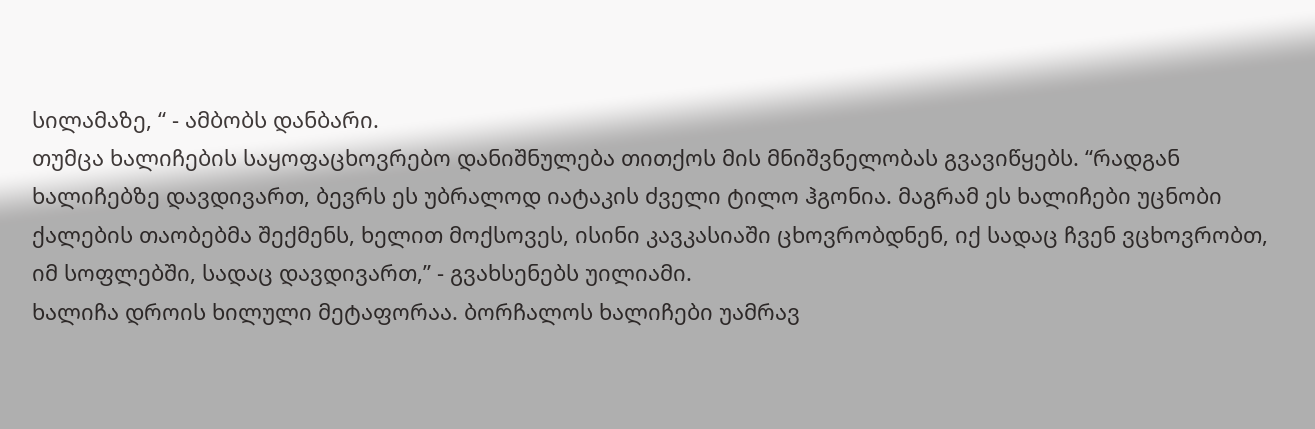სილამაზე, “ - ამბობს დანბარი.
თუმცა ხალიჩების საყოფაცხოვრებო დანიშნულება თითქოს მის მნიშვნელობას გვავიწყებს. “რადგან ხალიჩებზე დავდივართ, ბევრს ეს უბრალოდ იატაკის ძველი ტილო ჰგონია. მაგრამ ეს ხალიჩები უცნობი ქალების თაობებმა შექმენს, ხელით მოქსოვეს, ისინი კავკასიაში ცხოვრობდნენ, იქ სადაც ჩვენ ვცხოვრობთ, იმ სოფლებში, სადაც დავდივართ,” - გვახსენებს უილიამი.
ხალიჩა დროის ხილული მეტაფორაა. ბორჩალოს ხალიჩები უამრავ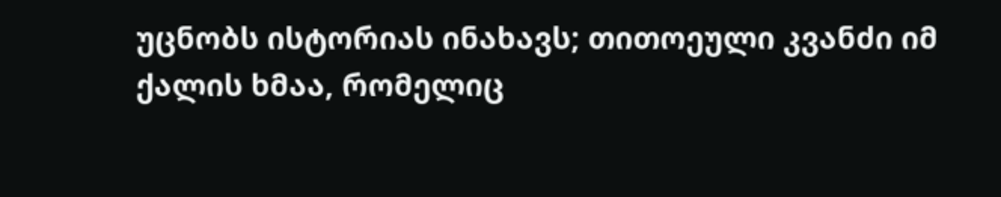უცნობს ისტორიას ინახავს; თითოეული კვანძი იმ ქალის ხმაა, რომელიც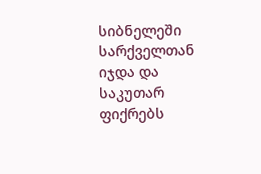სიბნელეში სარქველთან იჯდა და საკუთარ ფიქრებს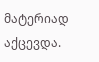მატერიად აქცევდა.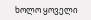ხოლო ყოველი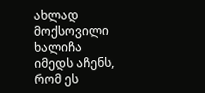ახლად მოქსოვილი ხალიჩა იმედს აჩენს, რომ ეს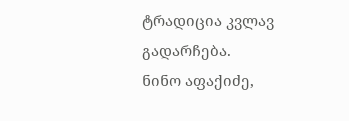ტრადიცია კვლავ გადარჩება.
ნინო აფაქიძე,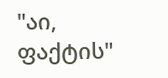"აი, ფაქტის"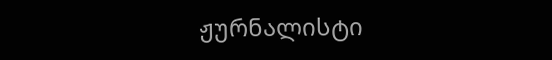ჟურნალისტი